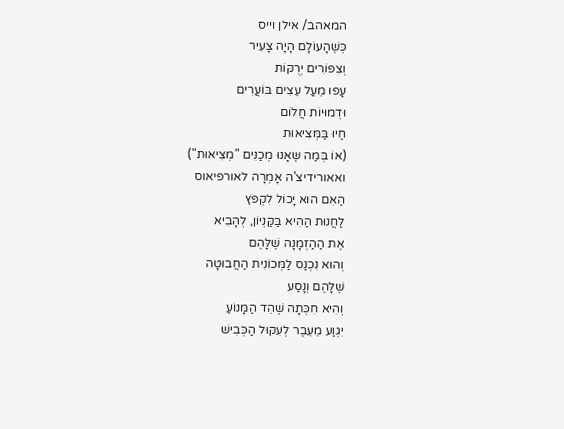המאהב/ אילן וייס
כְּשֶׁהָעוֹלָם הָיָה צָעִיר
וְצִפּוֹרִים יְרֻקּוֹת
עָפוּ מֵעַל עֵצִים בּוֹעֲרִים
וּדְמוּיוֹת חֲלוֹם
חַיוּ בַּמְּצִיאוּת
(אוֹ בְּמַה שֶּאָנוּ מְכַנִּים "מְצִיאוּת")
ואאורידיצ'ה אָמְרָה לאורפיאוס
הַאִם הוּא יָכוֹל לִקְפֹּץ
לַחֲנוּת הַהִיא בַּקַּנְיוֹן, לְהָבִיא
אֶת הַהַזְמָנָה שֶׁלָּהֶם
וְהוּא נִכְנַס לַמְּכוֹנִית הַחֲבוּטָה
שֶׁלָּהֶם וְנָסַע
וְהִיא חִכְּתָה שֶׁהֵד הַמָּנוֹעַ
יִגְוַע מֵעֵבֶר לְעִקּוּל הַכְּבִישׁ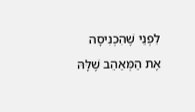לִפְנֵי שֶׁהִכְנִיסָה
אֶת הַמְּאַהֵב שֶׁלָּהּ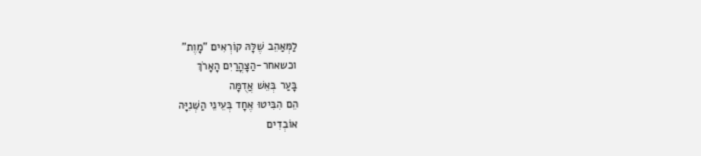לַמְּאַהֵב שֶׁלָּהּ קוֹרְאִים "מָוֶת"
וכשאחר-הַצָּהֳרַיִם הָאָרֹךְ
בָּעַר בְּאֵשׁ אֲדֻמָּה
הֵם הִבִּיטוּ אֶחָד בְּעֵינֵי הַשְּׁנִיָּה
אוֹבְדִים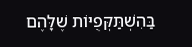בַּהִשְׁתַּקְּפֻיּוֹת שֶׁלָּהֶם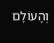וְהָעוֹלָם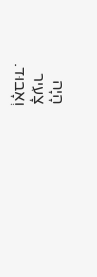הָיָה
צָעִיר
וְאָבוּד.